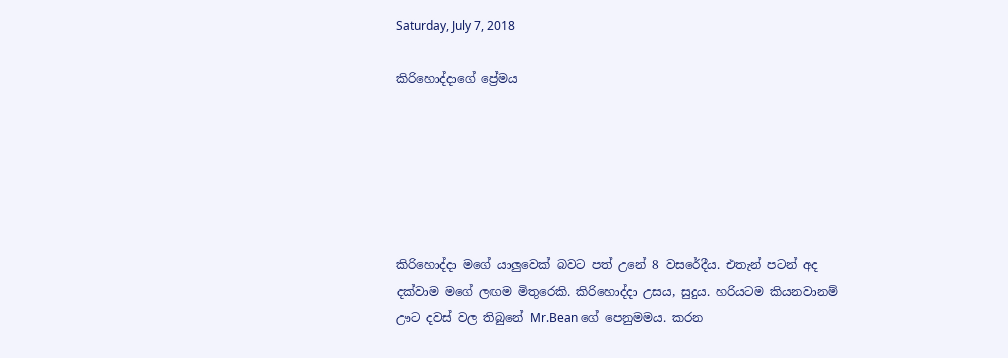Saturday, July 7, 2018

කිරිහොද්දාගේ ප්‍රේමය






කිරිහොද්දා මගේ යාලුවෙක් බවට පත් උනේ 8 වසරේදීය. එතැන් පටන් අද දක්වාම මගේ ලඟම මිතුරෙකි. කිරිහොද්දා උසය, සුදුය. හරියටම කියනවානම් ඌට දවස් වල තිබුනේ Mr.Bean ගේ පෙනුමමය. කරන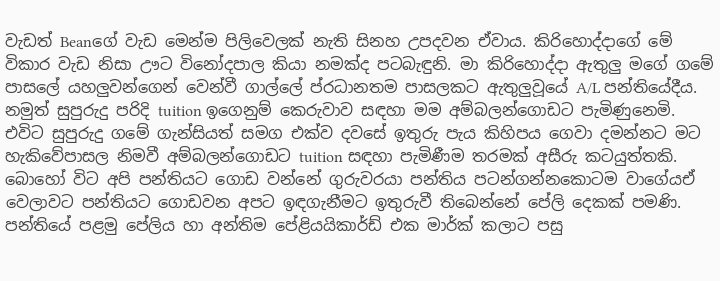වැඩත් Beanගේ වැඩ මෙන්ම පිලිවෙලක් නැති සිනහ උපදවන ඒවාය. කිරිහොද්දාගේ මේ විකාර වැඩ නිසා ඌට විනෝදපාල කියා නමක්ද පටබැඳුනි. මා කිරිහොද්දා ඇතුලු මගේ ගමේ පාසලේ යහලුවන්ගෙන් වෙන්වී ගාල්ලේ ප්රධානතම පාසලකට ඇතුලුවූයේ A/L පන්තියේදීය. නමුත් සුපුරුදු පරිදි tuition ඉගෙනුම් කෙරුවාව සඳහා මම අම්බලන්ගොඩට පැමිණුනෙමි. එවිට සුපුරුදු ගමේ ගැන්සියත් සමග එක්ව දවසේ ඉතුරු පැය කිහිපය ගෙවා දමන්නට මට හැකිවේපාසල නිමවී අම්බලන්ගොඩට tuition සඳහා පැමිණීම තරමක් අසීරු කටයුත්තකි. බොහෝ විට අපි පන්තියට ගොඩ වන්නේ ගුරුවරයා පන්තිය පටන්ගන්නකොටම වාගේයඒ වෙලාවට පන්තියට ගොඩවන අපට ඉඳගැනීමට ඉතුරුවී තිබෙන්නේ පේලි දෙකක් පමණි. පන්තියේ පළමු පේලිය හා අන්තිම පේළියයිකාර්ඩ් එක මාර්ක් කලාට පසු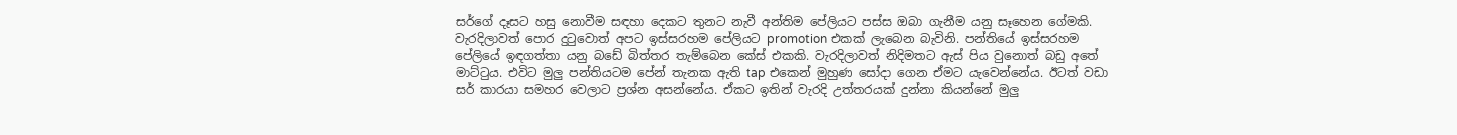සර්ගේ දෑසට හසු නොවීම සඳහා දෙකට තුනට නැවී අන්තිම පේලියට පස්ස ඔබා ගැනීම යනු සෑහෙන ගේමකි. වැරදිලාවත් පොර දුටුවොත් අපට ඉස්සරහම පේලියට promotion එකක් ලැබෙන බැවිනි. පන්තියේ ඉස්සරහම පේලියේ ඉඳගත්තා යනු බඩේ බිත්තර තැම්බෙන කේස් එකකි. වැරදිලාවත් නිදිමතට ඇස් පිය වුනොත් බඩු අතේ මාට්ටුය. එවිට මුලු පන්තියටම පේන් තැනක ඇති tap එකෙන් මුහුණ සෝදා ගෙන ඒමට යැවෙන්නේය. ඊටත් වඩා සර් කාරයා සමහර වෙලාට ප්‍රශ්න අසන්නේය. ඒකට ඉතින් වැරදි උත්තරයක් දුන්නා කියන්නේ මුලු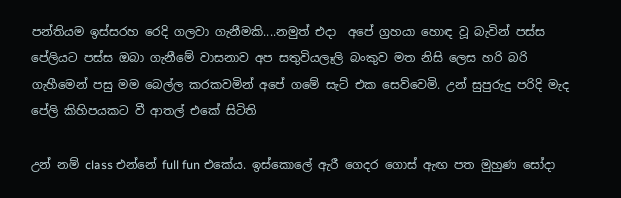පන්තියම ඉස්සරහ රෙදි ගලවා ගැනීමකි....නමුත් එදා  අපේ ග්‍රහයා හොඳ වූ බැවින් පස්ස පේලියට පස්ස ඔබා ගැනීමේ වාසනාව අප සතුවියලෑලි බංකුව මත නිසි ලෙස හරි බරි ගැහීමෙන් පසු මම බෙල්ල කරකවමින් අපේ ගමේ සැට් එක සෙව්වෙමි. උන් සුපුරුදු පරිදි මැද පේලි කිහිපයකට වී ආතල් එකේ සිටිති

උන් නම් class එන්නේ full fun එකේය. ඉස්කොලේ ඇරී ගෙදර ගොස් ඇඟ පත මුහුණ සෝදා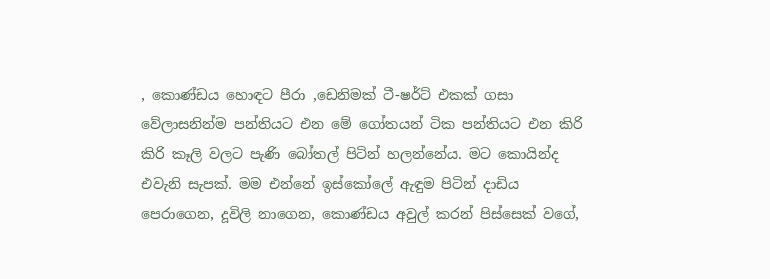, කොණ්ඩය හොඳට පීරා ,ඩෙනිමක් ටී-ෂර්ට් එකක් ගසා වේලාසනින්ම පන්තියට එන මේ ගෝතයන් ටික පන්තියට එන කිරි කිරි කෑලි වලට පැණි බෝතල් පිටින් හලන්නේය. මට කොයින්ද එවැනි සැපක්. මම එන්නේ ඉස්කෝලේ ඇඳුම පිටින් දාඩිය පෙරාගෙන, දූවිලි නාගෙන, කොණ්ඩය අවුල් කරන් පිස්සෙක් වගේ,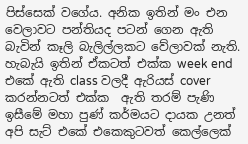පිස්සෙක් වගේය. අනික ඉතින් මං එන වෙලාවට පන්තියද පටන් ගෙන ඇති බැවින් කෑලි බැලිල්ලකට වේලාවක් නැති. හැබැයි ඉතින් ඒකටත් එක්ක week end එකේ ඇති class වලදී ඇරියස් cover කරන්නටත් එක්ක  ඇති තරම් පැණි ඉසීමේ මහා පුණ් කර්මයට දායක උනත් අපි සැට් එකේ එකෙකුටවත් කෙල්ලෙක්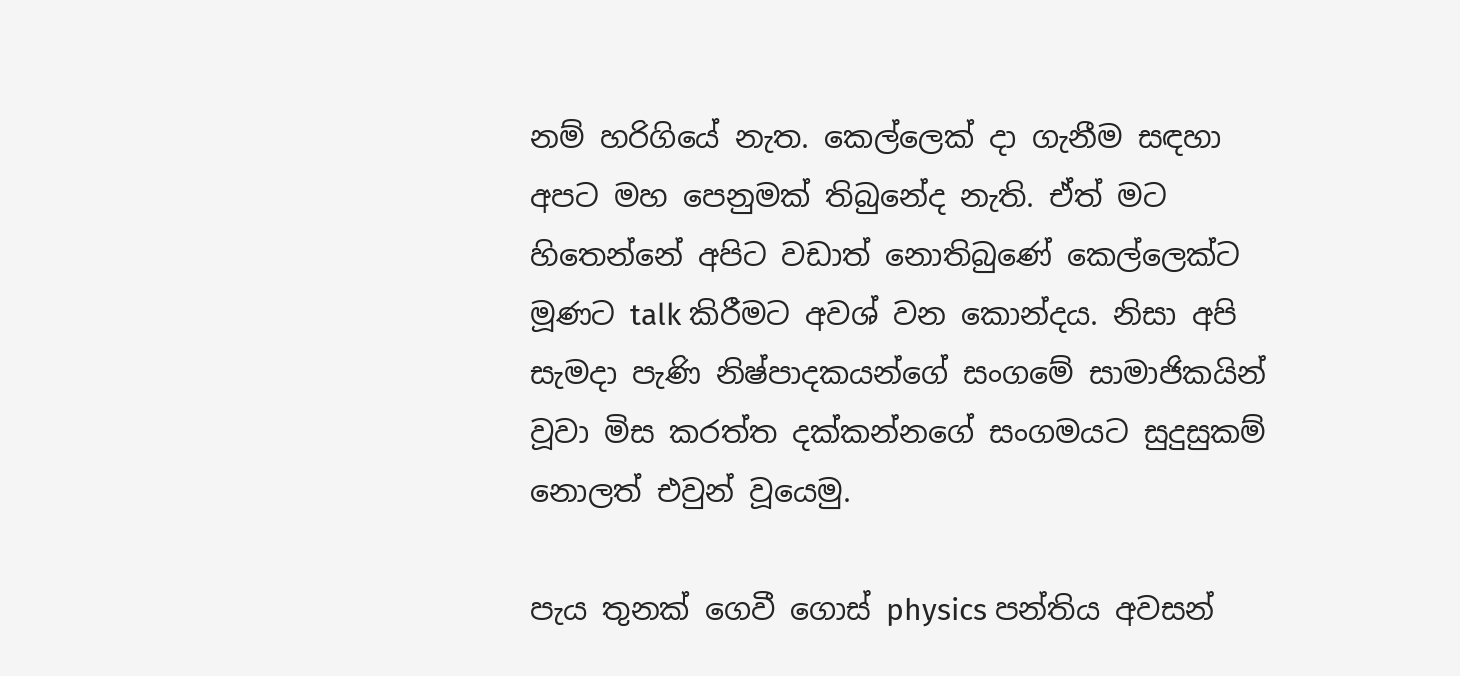නම් හරිගියේ නැත. කෙල්ලෙක් දා ගැනීම සඳහා අපට මහ පෙනුමක් තිබුනේද නැති. ඒත් මට හිතෙන්නේ අපිට වඩාත් නොතිබුණේ කෙල්ලෙක්ට මූණට talk කිරීමට අවශ් වන කොන්දය. නිසා අපි සැමදා පැණි නිෂ්පාදකයන්ගේ සංගමේ සාමාජිකයින් වූවා මිස කරත්ත දක්කන්නගේ සංගමයට සුදුසුකම් නොලත් එවුන් වූයෙමු.

පැය තුනක් ගෙවී ගොස් physics පන්තිය අවසන්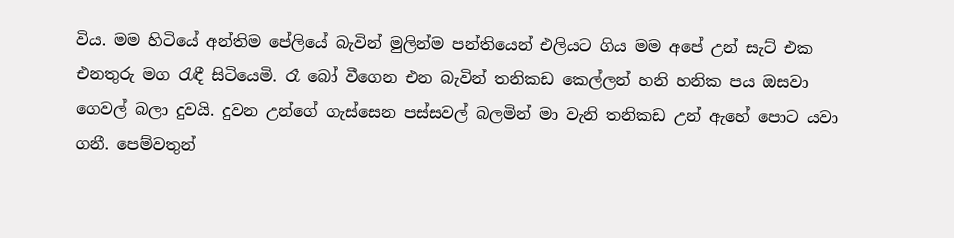විය. මම හිටියේ අන්තිම පේලියේ බැවින් මුලින්ම පන්තියෙන් එලියට ගිය මම අපේ උන් සැට් එක එනතුරු මග රැඳී සිටියෙමි. රෑ බෝ වීගෙන එන බැවින් තනිකඩ කෙල්ලන් හනි හනික පය ඔසවා ගෙවල් බලා දුවයි. දුවන උන්ගේ ගැස්සෙන පස්සවල් බලමින් මා වැනි තනිකඩ උන් ඇහේ පොට යවා ගනී. පෙම්වතුන්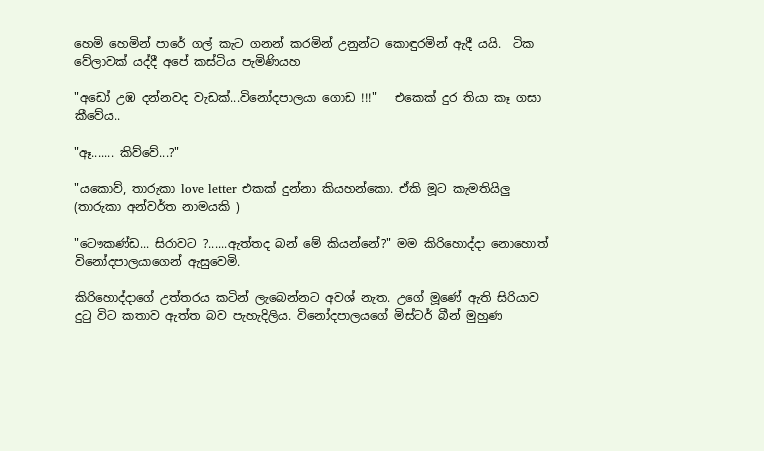හෙමි හෙමින් පාරේ ගල් කැට ගනන් කරමින් උනුන්ට කොඳුරමින් ඇදී යයි.  ටික වේලාවක් යද්දී අපේ කස්ටිය පැමිණියහ

"අඩෝ උඹ දන්නවද වැඩක්...විනෝදපාලයා ගොඩ !!!"   එකෙක් දුර තියා කෑ ගසා කීවේය..

"ඈ....... කිව්වේ...?"

"යකොව්, තාරුකා love letter එකක් දුන්නා කියහන්කො. ඒකි මූට කැමතියිලු (තාරුකා අන්වර්ත නාමයකි )

"ටෞකණ්ඩ... සිරාවට ?......ඇත්තද බන් මේ කියන්නේ?" මම කිරිහොද්දා නොහොත් විනෝදපාලයාගෙන් ඇසුවෙමි.

කිරිහොද්දාගේ උත්තරය කටින් ලැබෙන්නට අවශ් නැත. උගේ මූණේ ඇති සිරියාව දුටු විට කතාව ඇත්ත බව පැහැදිලිය. විනෝදපාලයගේ මිස්ටර් බීන් මුහුණ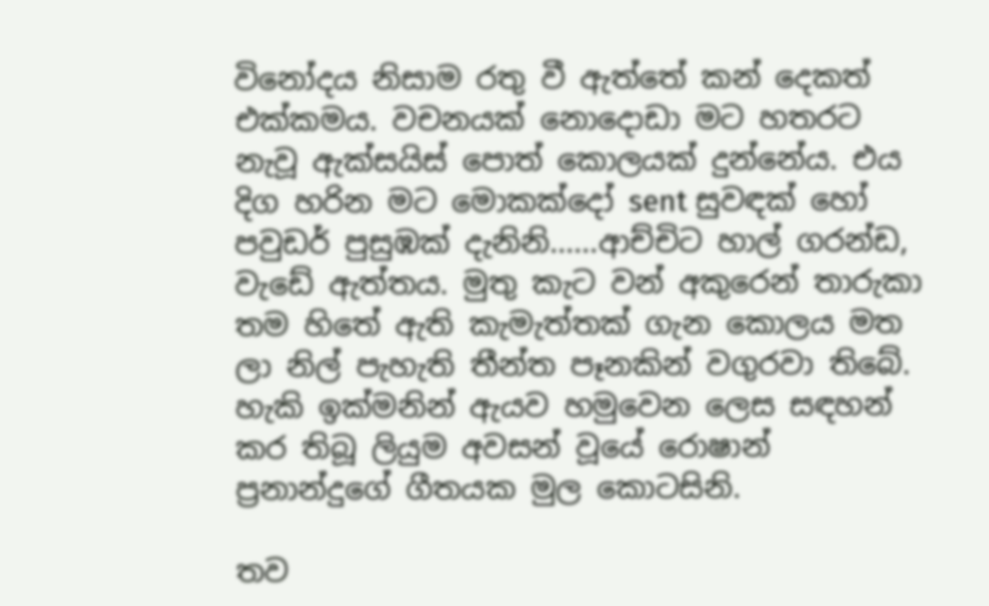විනෝදය නිසාම රතු වී ඇත්තේ කන් දෙකත් එක්කමය. වචනයක් නොදොඩා මට හතරට නැවූ ඇක්සයිස් පොත් කොලයක් දුන්නේය. එය දිග හරින මට මොකක්දෝ sent සුවඳක් හෝ පවුඩර් පුසුඹක් දැනිනි......ආච්චිට හාල් ගරන්ඩ, වැඩේ ඇත්තය. මුතු කැට වන් අකුරෙන් තාරුකා තම හිතේ ඇති කැමැත්තක් ගැන කොලය මත ලා නිල් පැහැති තීන්ත පෑනකින් වගුරවා තිබේ. හැකි ඉක්මනින් ඇයව හමුවෙන ලෙස සඳහන් කර තිබූ ලියුම අවසන් වූයේ රොෂාන් ප්‍රනාන්දුගේ ගීතයක මුල කොටසිනි.

තව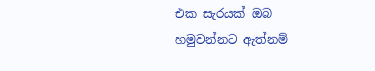එක සැරයක් ඔබ
හමුවන්නට ඇත්නම්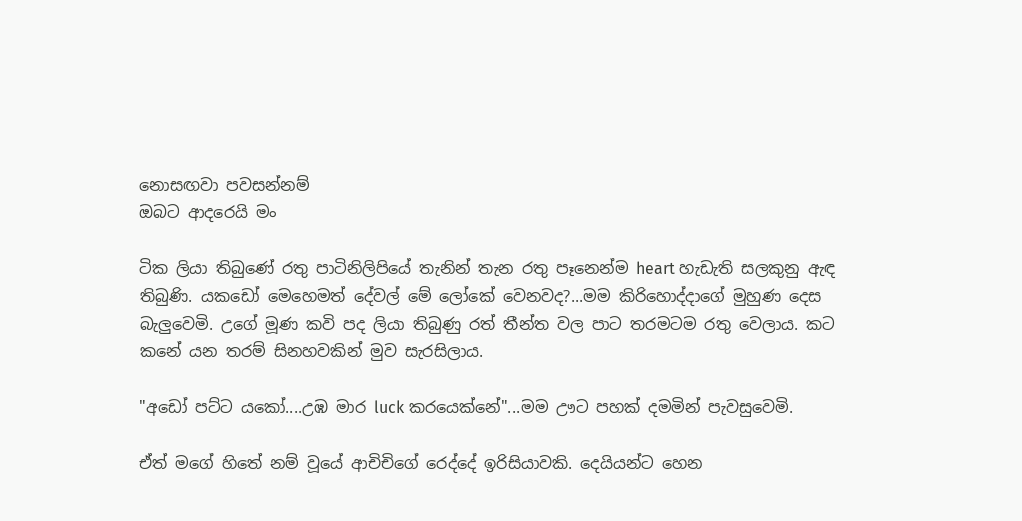නොසඟවා පවසන්නම්
ඔබට ආදරෙයි මං

ටික ලියා තිබුණේ රතු පාටිනිලිපියේ තැනින් තැන රතු පෑනෙන්ම heart හැඩැති සලකුනු ඇඳ තිබුණි. යකඩෝ මෙහෙමත් දේවල් මේ ලෝකේ වෙනවද?...මම කිරිහොද්දාගේ මුහුණ දෙස බැලුවෙමි. උගේ මූණ කවි පද ලියා තිබුණු රත් තීන්ත වල පාට තරමටම රතු වෙලාය. කට කනේ යන තරම් සිනහවකින් මුව සැරසිලාය.

"අඩෝ පට්ට යකෝ....උඹ මාර luck කරයෙක්නේ"...මම ඌට පහක් දමමින් පැවසුවෙමි.

ඒත් මගේ හිතේ නම් වූයේ ආචිචිගේ රෙද්දේ ඉරිසියාවකි. දෙයියන්ට හෙන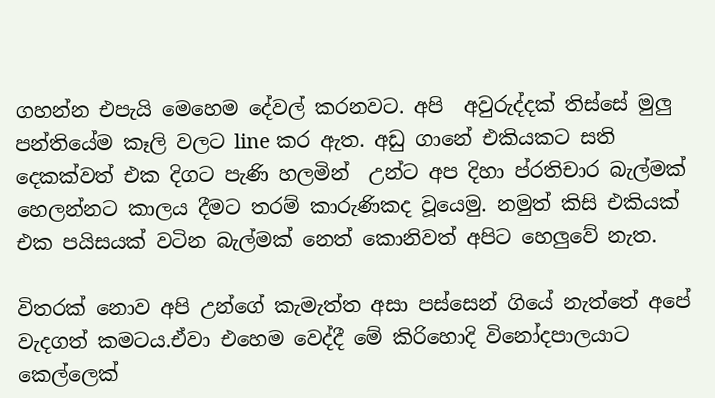ගහන්න එපැයි මෙහෙම දේවල් කරනවට. අපි  අවුරුද්දක් තිස්සේ මුලු පන්තියේම කෑලි වලට line කර ඇත. අඩු ගානේ එකියකට සති දෙකක්වත් එක දිගට පැණි හලමින්  උන්ට අප දිහා ප්රතිචාර බැල්මක් හෙලන්නට කාලය දීමට තරම් කාරුණිකද වූයෙමු. නමුත් කිසි එකියක් එක පයිසයක් වටින බැල්මක් නෙත් කොනිවත් අපිට හෙලුවේ නැත.

විතරක් නොව අපි උන්ගේ කැමැත්ත අසා පස්සෙන් ගියේ නැත්තේ අපේ වැදගත් කමටය.ඒවා එහෙම වෙද්දී මේ කිරිහොදි විනෝදපාලයාට කෙල්ලෙක්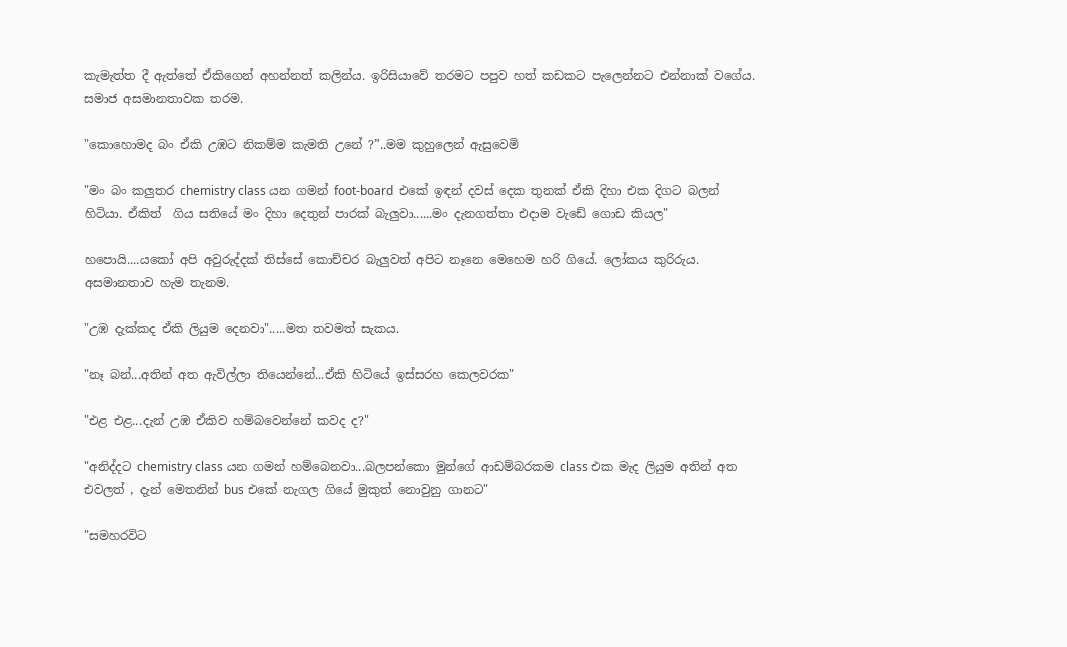කැමැත්ත දී ඇත්තේ ඒකිගෙන් අහන්නත් කලින්ය. ඉරිසියාවේ තරමට පපුව හත් කඩකට පැලෙන්නට එන්නාක් වගේය. සමාජ අසමානතාවක තරම.

"කොහොමද බං ඒකි උඹට නිකම්ම කැමති උනේ ?”..මම කුහුලෙන් ඇසුවෙමි

"මං බං කලුතර chemistry class යන ගමන් foot-board  එකේ ඉඳන් දවස් දෙක තුනක් ඒකි දිහා එක දිගට බලන් හිටියා. ඒකිත්  ගිය සතියේ මං දිහා දෙතුන් පාරක් බැලුවා......මං දැනගත්තා එදාම වැඩේ ගොඩ කියල"

හපොයි....යකෝ අපි අවුරුද්දක් තිස්සේ කොච්චර බැලුවත් අපිට නෑනෙ මෙහෙම හරි ගියේ. ලෝකය කුරිරුය. අසමානතාව හැම තැනම.

"උඹ දැක්කද ඒකි ලියුම දෙනවා".....මත තවමත් සැකය.

"නෑ බන්...අතින් අත ඇවිල්ලා තියෙන්නේ...ඒකි හිටියේ ඉස්සරහ කෙලවරක"

"එළ එළ...දැන් උඹ ඒකිව හම්බවෙන්නේ කවද ද?"

"අනිද්දට chemistry class යන ගමන් හම්බෙනවා...බලපන්කො මුන්ගේ ආඩම්බරකම class එක මැද ලියුම අතින් අත එවලත් , දැන් මෙතනින් bus එකේ නැගල ගියේ මුකුත් නොවුනු ගානට"

"සමහරවිට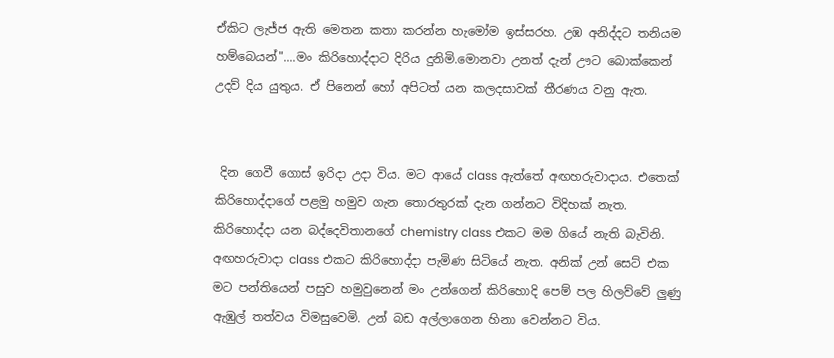ඒකිට ලැජ්ජ ඇති මෙතන කතා කරන්න හැමෝම ඉස්සරහ. උඹ අනිද්දට තනියම හම්බෙයන්"....මං කිරිහොද්දාට දිරිය දුනිමි.මොනවා උනත් දැන් ඌට බොක්කෙන් උදව් දිය යුතුය. ඒ පිනෙන් හෝ අපිටත් යන කලදසාවක් තීරණය වනු ඇත.


 දින ගෙවී ගොස් ඉරිදා උදා විය. මට ආයේ class ඇත්තේ අඟහරුවාදාය. එතෙක් කිරිහොද්දාගේ පළමු හමුව ගැන තොරතුරක් දැන ගන්නට විදිහක් නැත. කිරිහොද්දා යන බද්දෙවිතානගේ chemistry class එකට මම ගියේ නැති බැවිනි. අඟහරුවාදා class එකට කිරිහොද්දා පැමිණ සිටියේ නැත. අනික් උන් සෙට් එක මට පන්තියෙන් පසුව හමුවුනෙන් මං උන්ගෙන් කිරිහොදි පෙම් පල හිලව්වේ ලුණු ඇඹුල් තත්වය විමසුවෙමි. උන් බඩ අල්ලාගෙන හිනා වෙන්නට විය.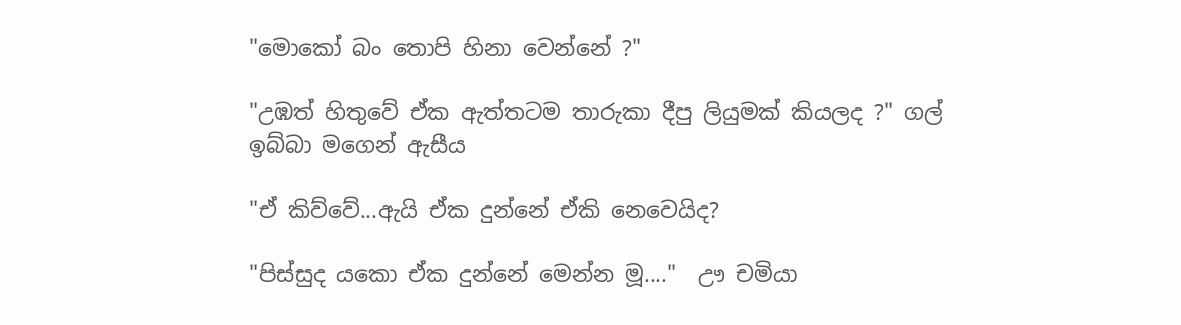"මොකෝ බං තොපි හිනා වෙන්නේ ?"

"උඹත් හිතුවේ ඒක ඇත්තටම තාරුකා දීපු ලියුමක් කියලද ?" ගල් ඉබ්බා මගෙන් ඇසීය

"ඒ කිව්වේ...ඇයි ඒක දුන්නේ ඒකි නෙවෙයිද?

"පිස්සුද යකො ඒක දුන්නේ මෙන්න මූ...."  ඌ චමියා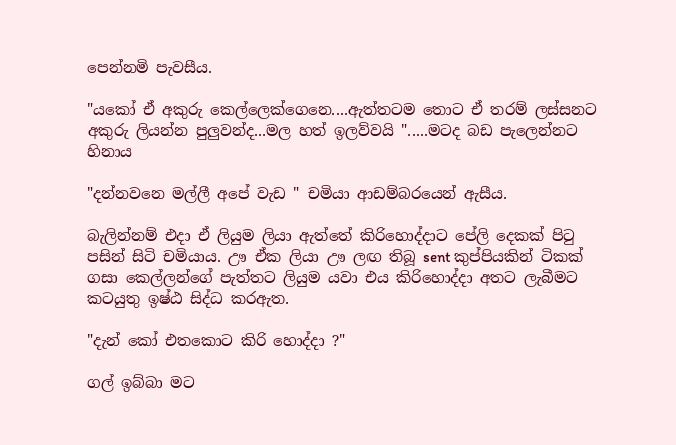පෙන්නමි පැවසීය.

"යකෝ ඒ අකුරු කෙල්ලෙක්ගෙනෙ....ඇත්තටම තොට ඒ තරම් ලස්සනට අකුරු ලියන්න පුලුවන්ද...මල හත් ඉලව්වයි ".....මටද බඩ පැලෙන්නට හිනාය

"දන්නවනෙ මල්ලී අපේ වැඩ " චමියා ආඩම්බරයෙන් ඇසීය.

බැලින්නම් එදා ඒ ලියුම ලියා ඇත්තේ කිරිහොද්දාට පේලි දෙකක් පිටු පසින් සිටි චමියාය. ඌ ඒක ලියා ඌ ලඟ තිබූ sent කුප්පියකින් ටිකක් ගසා කෙල්ලන්ගේ පැත්තට ලියුම යවා එය කිරිහොද්දා අතට ලැබීමට කටයුතු ඉෂ්ඨ සිද්ධ කරඇත.

"දැන් කෝ එතකොට කිරි හොද්දා ?"

ගල් ඉබ්බා මට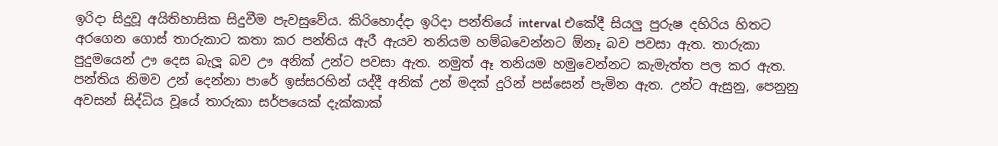ඉරිදා සිදුවූ අයිතිහාසික සිදුවීම පැවසුවේය. කිරිහොද්දා ඉරිදා පන්තියේ interval එකේදී සියලු පුරුෂ දහිරිය හිතට අරගෙන ගොස් තාරුකාට කතා කර පන්තිය ඇරී ඇයව තනියම හම්බවෙන්නට ඕනෑ බව පවසා ඇත. තාරුකා පුදුමයෙන් ඌ දෙස බැලූ බව ඌ අනික් උන්ට පවසා ඇත. නමුත් ඈ තනියම හමුවෙන්නට කැමැත්ත පල කර ඇත. පන්තිය නිමව උන් දෙන්නා පාරේ ඉස්සරහින් යද්දී අනික් උන් මදක් දුරින් පස්සෙන් පැමින ඇත. උන්ට ඇසුනු, පෙනුනු අවසන් සිද්ධිය වූයේ තාරුකා සර්පයෙක් දැක්කාක්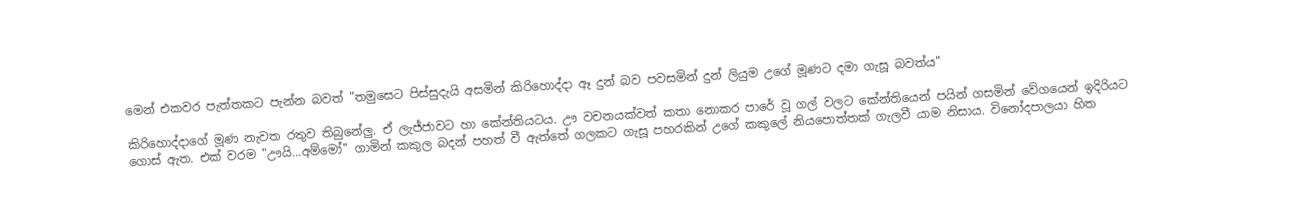මෙන් එකවර පැත්තකට පැන්න බවත් "තමුසෙට පිස්සුදැයි අසමින් කිරිහොද්දා ඈ දුන් බව පවසමින් දුන් ලියුම උගේ මූණට දමා ගැසූ බවත්ය"

කිරිහොද්දාගේ මූණ නැවත රතුව තිබුනේලු. ඒ ලැජ්ජාවට හා කේන්තියටය. ඌ වචනයක්වත් කතා නොකර පාරේ වූ ගල් වලට කේන්තියෙන් පයින් ගසමින් වේගයෙන් ඉදිරියට ගොස් ඇත. එක් වරම "ඌයි...අම්මෝ" ගාමින් කකුල බදන් පහත් වී ඇත්තේ ගලකට ගැසූ පහරකින් උගේ කකුලේ නියපොත්තක් ගැලවී යාම නිසාය. විනෝදපාලයා හිත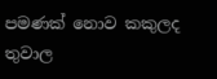පමණක් නොව කකුලද තුවාල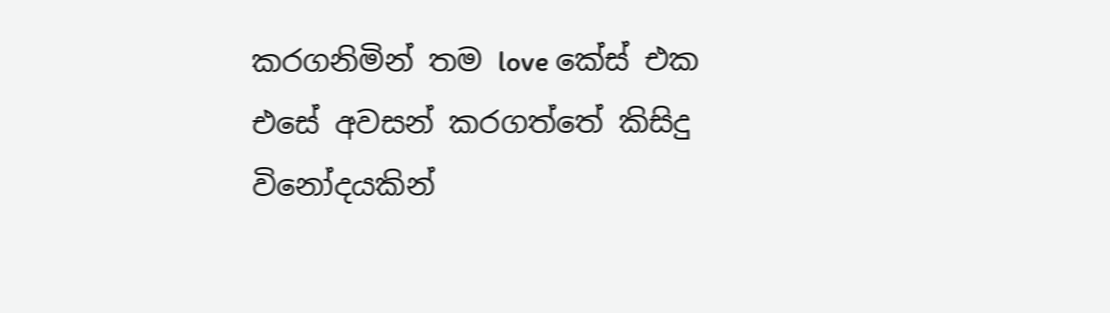කරගනිමින් තම love කේස් එක එසේ අවසන් කරගත්තේ කිසිදු විනෝදයකින්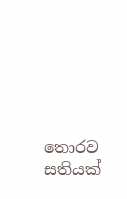තොරව සතියක්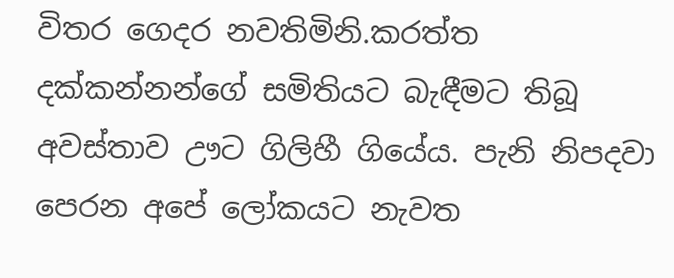විතර ගෙදර නවතිමිනි.කරත්ත දක්කන්නන්ගේ සමිතියට බැඳීමට තිබූ අවස්තාව ඌට ගිලිහී ගියේය. පැනි නිපදවා පෙරන අපේ ලෝකයට නැවත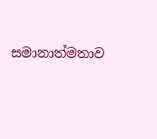සමානාත්මතාව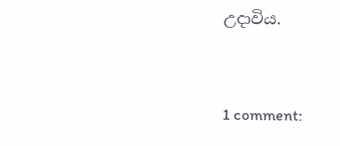උදාවිය.



1 comment: